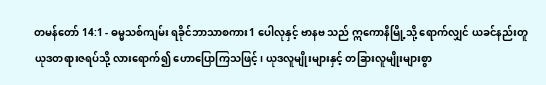တမန်တော် 14:1 - ဓမ္မသစ်ကျမ်း ရခိုင်ဘာသာစကား1 ပေါလုနှင့် ဗာနဗ သည် ဣကောနိမြို့သို့ ရောက်လျှင် ယခင်နည်းတူ ယုဒတရားဇရပ်သို့ လားရောက်၍ ဟောပြောကြသဖြင့်၊ ယုဒလူမျိုးများနှင့် တခြားလူမျိုးများစွာ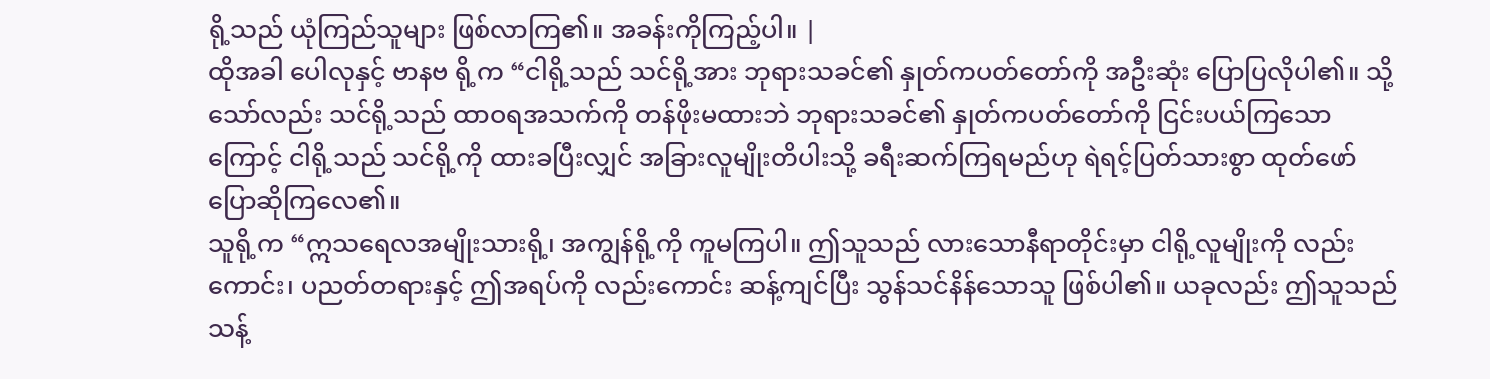ရို့သည် ယုံကြည်သူများ ဖြစ်လာကြ၏။ အခန်းကိုကြည့်ပါ။ |
ထိုအခါ ပေါလုနှင့် ဗာနဗ ရို့က “ငါရို့သည် သင်ရို့အား ဘုရားသခင်၏ နှုတ်ကပတ်တော်ကို အဦးဆုံး ပြောပြလိုပါ၏။ သို့သော်လည်း သင်ရို့သည် ထာဝရအသက်ကို တန်ဖိုးမထားဘဲ ဘုရားသခင်၏ နှုတ်ကပတ်တော်ကို ငြင်းပယ်ကြသောကြောင့် ငါရို့သည် သင်ရို့ကို ထားခပြီးလျှင် အခြားလူမျိုးတိပါးသို့ ခရီးဆက်ကြရမည်ဟု ရဲရင့်ပြတ်သားစွာ ထုတ်ဖော်ပြောဆိုကြလေ၏။
သူရို့က “ဣသရေလအမျိုးသားရို့၊ အကျွန်ရို့ကို ကူမကြပါ။ ဤသူသည် လားသောနီရာတိုင်းမှာ ငါရို့လူမျိုးကို လည်းကောင်း၊ ပညတ်တရားနှင့် ဤအရပ်ကို လည်းကောင်း ဆန့်ကျင်ပြီး သွန်သင်နိန်သောသူ ဖြစ်ပါ၏။ ယခုလည်း ဤသူသည် သန့်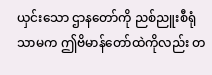ယှင်းသော ဌာနတော်ကို ညစ်ညူးစီရုံသာမက ဤဗိမာန်တော်ထဲကိုလည်း တ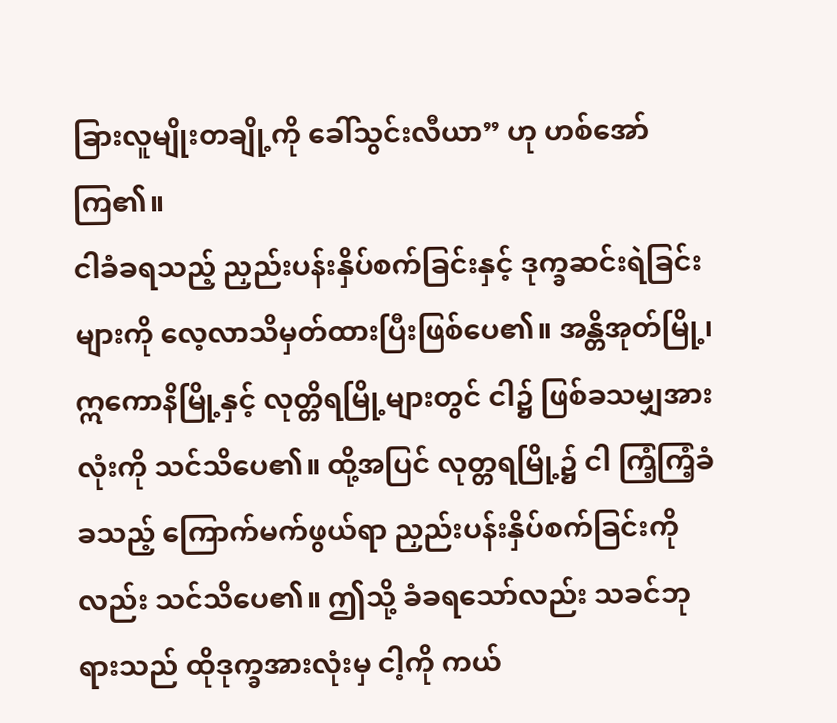ခြားလူမျိုးတချို့ကို ခေါ်သွင်းလီယာ” ဟု ဟစ်အော်ကြ၏။
ငါခံခရသည့် ညှည်းပန်းနှိပ်စက်ခြင်းနှင့် ဒုက္ခဆင်းရဲခြင်းများကို လေ့လာသိမှတ်ထားပြီးဖြစ်ပေ၏။ အန္တိအုတ်မြို့၊ ဣကောနိမြို့နှင့် လုတ္တိရမြို့များတွင် ငါ၌ ဖြစ်ခသမျှအားလုံးကို သင်သိပေ၏။ ထို့အပြင် လုတ္တရမြို့၌ ငါ ကြံ့ကြံ့ခံခသည့် ကြောက်မက်ဖွယ်ရာ ညှည်းပန်းနှိပ်စက်ခြင်းကိုလည်း သင်သိပေ၏။ ဤသို့ ခံခရသော်လည်း သခင်ဘုရားသည် ထိုဒုက္ခအားလုံးမှ ငါ့ကို ကယ်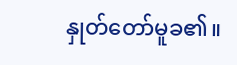နှုတ်တော်မူခ၏။